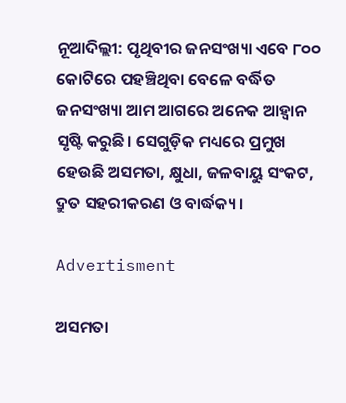ନୂଆଦିଲ୍ଲୀ: ପୃଥିବୀର ଜନସଂଖ୍ୟା ଏବେ ୮୦୦ କୋଟିରେ ପହଞ୍ଚିଥିବା ବେଳେ ବର୍ଦ୍ଧିତ ଜନସଂଖ୍ୟା ଆମ ଆଗରେ ଅନେକ ଆହ୍ବାନ ସୃଷ୍ଟି କରୁଛି। ସେଗୁଡ଼ିକ ମଧ୍ୟରେ ପ୍ରମୁଖ ହେଉଛି ଅସମତା, କ୍ଷୁଧା, ଜଳବାୟୁ ସଂକଟ, ଦ୍ରୁତ ସହରୀକରଣ ଓ ବାର୍ଦ୍ଧକ୍ୟ।

Advertisment

ଅସମତା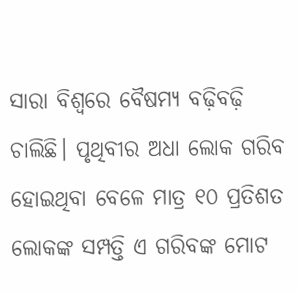ସାରା ବିଶ୍ବରେ ବୈଷମ୍ୟ ବଢ଼ିବଢ଼ି ଚାଲିଛି। ପୃଥିବୀର ଅଧା ଲୋକ ଗରିବ ହୋଇଥିବା ବେଳେ ମାତ୍ର ୧୦ ପ୍ରତିଶତ ଲୋକଙ୍କ ସମ୍ପତ୍ତି ଏ ଗରିବଙ୍କ ମୋଟ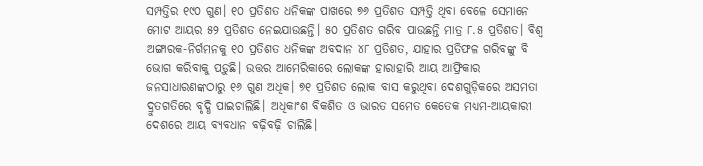ସମ୍ପତ୍ତିର ୧୯୦ ଗୁଣ। ୧୦ ପ୍ରତିଶତ ଧନିକଙ୍କ ପାଖରେ ୭୬ ପ୍ରତିଶତ ସମ୍ପତ୍ତି ଥିବା ବେଳେ ସେମାନେ ମୋଟ ଆୟର ୫୨ ପ୍ରତିଶତ ନେଇଯାଉଛନ୍ତି। ୫୦ ପ୍ରତିଶତ ଗରିବ ପାଉଛନ୍ତି ମାତ୍ର ୮.୫ ପ୍ରତିଶତ। ବିଶ୍ବ ଅଙ୍ଗାରକ-ନିର୍ଗମନକୁ ୧୦ ପ୍ରତିଶତ ଧନିକଙ୍କ ଅବଦାନ ୪୮ ପ୍ରତିଶତ, ଯାହାର ପ୍ରତିଫଳ ଗରିବଙ୍କୁ ବି ଭୋଗ କରିବାକୁ ପଡ଼ୁଛି। ଉତ୍ତର ଆମେରିକାରେ ଲୋକଙ୍କ ହାରାହାରି ଆୟ ଆଫ୍ରିକାର ଜନସାଧାରଣଙ୍କଠାରୁ ୧୬ ଗୁଣ ଅଧିକ। ୭୧ ପ୍ରତିଶତ ଲୋକ ବାସ କରୁଥିବା ଦେଶଗୁଡ଼ିକରେ ଅସମତା ଦ୍ରୁତଗତିରେ ବୃଦ୍ଧି ପାଇଚାଲିଛି। ଅଧିକାଂଶ ବିକଶିତ ଓ ଭାରତ ସମେତ କେତେକ ମଧ୍ୟମ-ଆୟକାରୀ ଦେଶରେ ଆୟ ବ୍ୟବଧାନ ବଢ଼ିବଢ଼ି ଚାଲିଛି।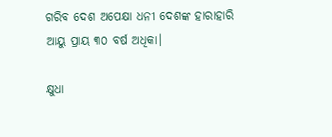ଗରିବ ଦେଶ ଅପେକ୍ଷା ଧନୀ ଦେଶଙ୍କ ହାରାହାରି ଆୟୁ ପ୍ରାୟ ୩୦ ବର୍ଷ ଅଧିକା।

କ୍ଷୁଧା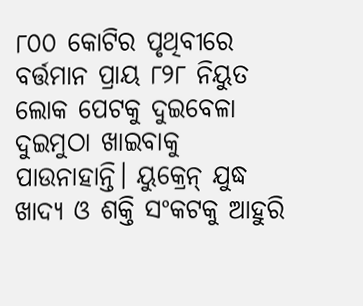୮୦୦ କୋଟିର ପୃଥିବୀରେ ବର୍ତ୍ତମାନ ପ୍ରାୟ ୮୨୮ ନିୟୁତ ଲୋକ ପେଟକୁ ଦୁଇବେଳା ଦୁଇମୁଠା ଖାଇବାକୁ ପାଉନାହାନ୍ତି। ୟୁକ୍ରେନ୍ ଯୁଦ୍ଧ ଖାଦ୍ୟ ଓ ଶକ୍ତି ସଂକଟକୁ ଆହୁରି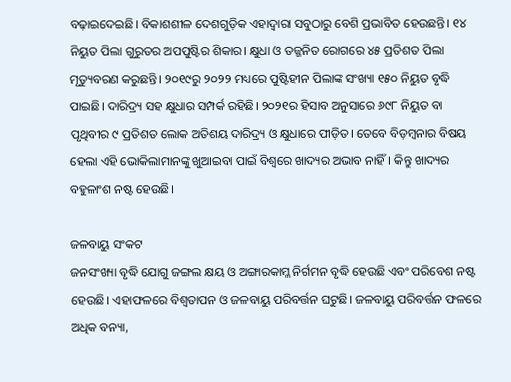ବଢ଼ାଇଦେଇଛି। ବିକାଶଶୀଳ ଦେଶଗୁଡ଼ିକ ଏହାଦ୍ବାରା ସବୁଠାରୁ ବେଶି ପ୍ରଭାବିତ ହେଉଛନ୍ତି। ୧୪ ନିୟୁତ ପିଲା ଗୁରୁତର ଅପପୁଷ୍ଟିର ଶିକାର। କ୍ଷୁଧା ଓ ତଜ୍ଜନିତ ରୋଗରେ ୪୫ ପ୍ରତିଶତ ପିଲା ମୃତ୍ୟୁବରଣ କରୁଛନ୍ତି। ୨୦୧୯ରୁ ୨୦୨୨ ମଧ୍ୟରେ ପୁଷ୍ଟିହୀନ ପିଲାଙ୍କ ସଂଖ୍ୟା ୧୫୦ ନିୟୁତ ବୃଦ୍ଧି ପାଇଛି। ଦାରିଦ୍ର୍ୟ ସହ କ୍ଷୁଧାର ସମ୍ପର୍କ ରହିଛି। ୨୦୨୧ର ହିସାବ ଅନୁସାରେ ୬୯୮ ନିୟୁତ ବା ପୃଥିବୀର ୯ ପ୍ରତିଶତ ଲୋକ ଅତିଶୟ ଦାରିଦ୍ର୍ୟ ଓ କ୍ଷୁଧାରେ ପୀଡ଼ିତ। ତେବେ ବିଡ଼ମ୍ବନାର ବିଷୟ ହେଲା ଏହି ଭୋକିଲାମାନଙ୍କୁ ଖୁଆଇବା ପାଇଁ ବିଶ୍ବରେ ଖାଦ୍ୟର ଅଭାବ ନାହିଁ। କିନ୍ତୁ ଖାଦ୍ୟର ବହୁଳାଂଶ ନଷ୍ଟ ହେଉଛି।

ଜଳବାୟୁ ସଂକଟ
ଜନସଂଖ୍ୟା ବୃଦ୍ଧି ଯୋଗୁ ଜଙ୍ଗଲ କ୍ଷୟ ଓ ଅଙ୍ଗାରକାମ୍ଳ ନିର୍ଗମନ ବୃଦ୍ଧି ହେଉଛି ଏବଂ ପରିବେଶ ନଷ୍ଟ ହେଉଛି। ଏହାଫଳରେ ବିଶ୍ବତାପନ ଓ ଜଳବାୟୁ ପରିବର୍ତ୍ତନ ଘଟୁଛି। ଜଳବାୟୁ ପରିବର୍ତ୍ତନ ଫଳରେ ଅଧିକ ବନ୍ୟା,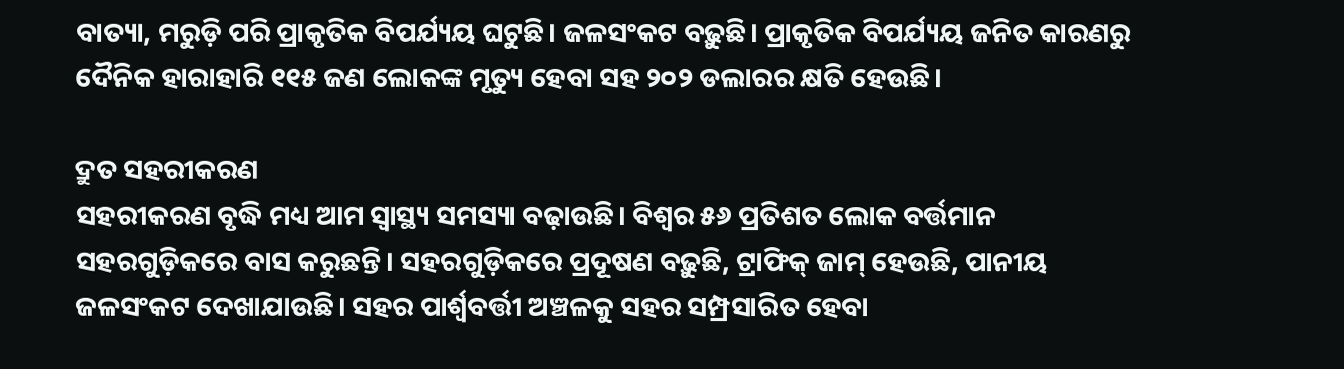ବାତ୍ୟା, ମରୁଡ଼ି ପରି ପ୍ରାକୃତିକ ବିପର୍ଯ୍ୟୟ ଘଟୁଛି। ଜଳସଂକଟ ବଢ଼ୁଛି। ପ୍ରାକୃତିକ ବିପର୍ଯ୍ୟୟ ଜନିତ କାରଣରୁ ଦୈନିକ ହାରାହାରି ୧୧୫ ଜଣ ଲୋକଙ୍କ ମୃତ୍ୟୁ ହେବା ସହ ୨୦୨ ଡଲାରର କ୍ଷତି ହେଉଛି।

ଦ୍ରୁତ ସହରୀକରଣ
ସହରୀକରଣ ବୃଦ୍ଧି ମଧ୍ୟ ଆମ ସ୍ବାସ୍ଥ୍ୟ ସମସ୍ୟା ବଢ଼ାଉଛି। ବିଶ୍ବର ୫୬ ପ୍ରତିଶତ ଲୋକ ବର୍ତ୍ତମାନ ସହରଗୁଡ଼ିକରେ ବାସ କରୁଛନ୍ତି। ସହରଗୁଡ଼ିକରେ ପ୍ରଦୂଷଣ ବଢ଼ୁଛି, ଟ୍ରାଫିକ୍ ଜାମ୍ ହେଉଛି, ପାନୀୟ ଜଳସଂକଟ ଦେଖାଯାଉଛି। ସହର ପାର୍ଶ୍ବବର୍ତ୍ତୀ ଅଞ୍ଚଳକୁ ସହର ସମ୍ପ୍ରସାରିତ ହେବା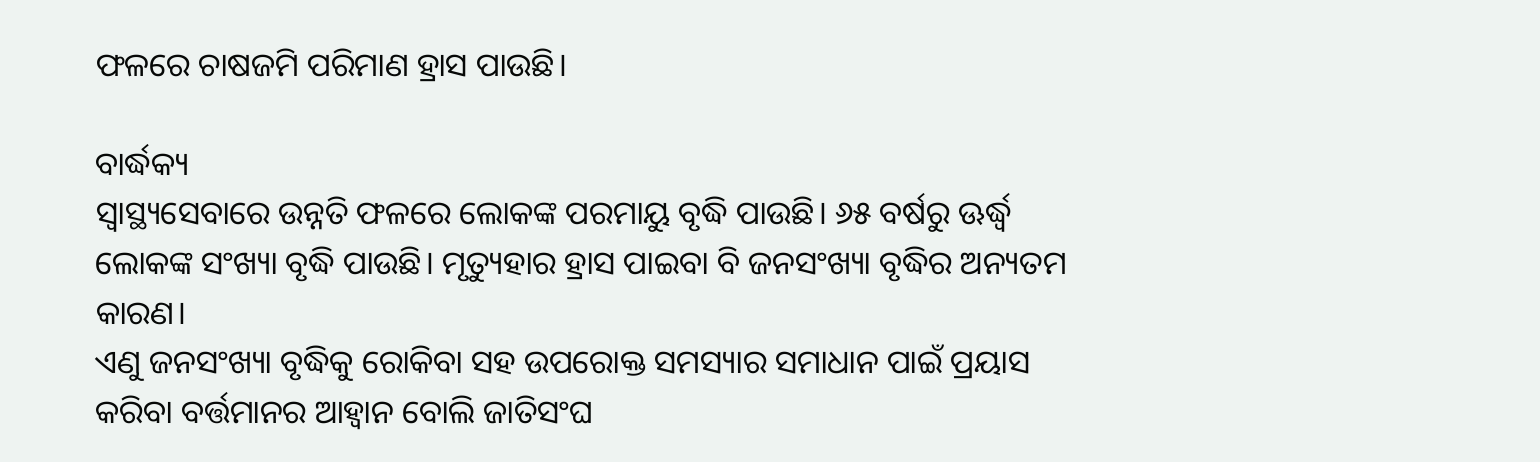ଫଳରେ ଚାଷଜମି ପରିମାଣ ହ୍ରାସ ପାଉଛି।

ବାର୍ଦ୍ଧକ୍ୟ
ସ୍ବାସ୍ଥ୍ୟସେବାରେ ଉନ୍ନତି ଫଳରେ ଲୋକଙ୍କ ପରମାୟୁ ବୃଦ୍ଧି ପାଉଛି। ୬୫ ବର୍ଷରୁ ଊର୍ଦ୍ଧ୍ବ ଲୋକଙ୍କ ସଂଖ୍ୟା ବୃଦ୍ଧି ପାଉଛି। ମୃତ୍ୟୁହାର ହ୍ରାସ ପାଇବା ବି ଜନସଂଖ୍ୟା ବୃଦ୍ଧିର ଅନ୍ୟତମ କାରଣ।
ଏଣୁ ଜନସଂଖ୍ୟା ବୃଦ୍ଧିକୁ ରୋକିବା ସହ ଉପରୋକ୍ତ ସମସ୍ୟାର ସମାଧାନ ପାଇଁ ପ୍ରୟାସ କରିବା ବର୍ତ୍ତମାନର ଆହ୍ବାନ ବୋଲି ଜାତିସଂଘ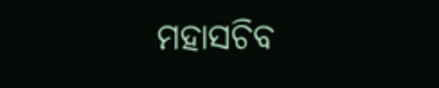ମହାସଚିବ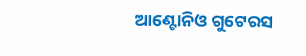ଆଣ୍ଟୋନିଓ ଗୁଟେରସ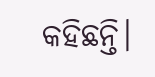କହିଛନ୍ତି।